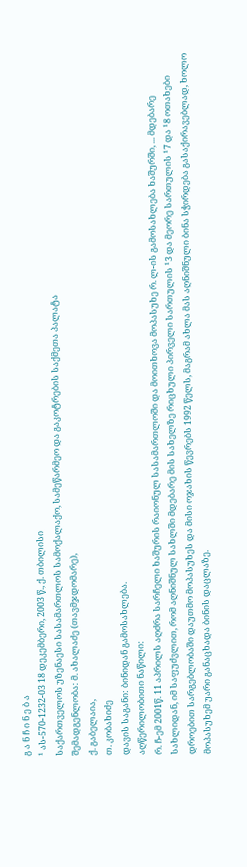გ ა ნ ჩ ი ნ ე ბ ა
¹ ას-570-1232-03 18 დეკემბერი, 2003 წ., ქ. თბილისი
საქართველოს უზენაესი სასამართლოს სამოქალაქო, სამეწარმეო და გაკოტრების საქმეთა პალატა
შემადგენლობა: მ. ახალაძე (თავმჯდომარე),
ქ. გაბელაია,
თ. კობახიძე
დავის საგანი: ბინიდან გამოსახლება.
აღწერილობითი ნაწილი:
რ. ჩ-ემ 2001წ. 11 აპრილს აღძრა სარჩელი ხაშურის რაიონულ სასამართლოში და მოითხოვა მოპასუხე რ. ლ-ის გამოსახლება ხაშურში, ... მდებარე სახლიდან, იმ საფუძვლით, რომ აღნიშნულ სახლში მდებარე მის სახელზე რიცხული პირველი სართულის ¹3 და მეორე სართულის ¹7 და ¹8 ოთახები დროებით სარგებლობაში დაუთმო მოპასუხეს და მისი ოჯახის წევრებს 1992 წელს, მაგრამ ახლა მას აღნიშნული ბინა სჭირდება გასაქირავებლად, ხოლო მოპასუხემ უარი განაცხადა ბინის დაცლაზე.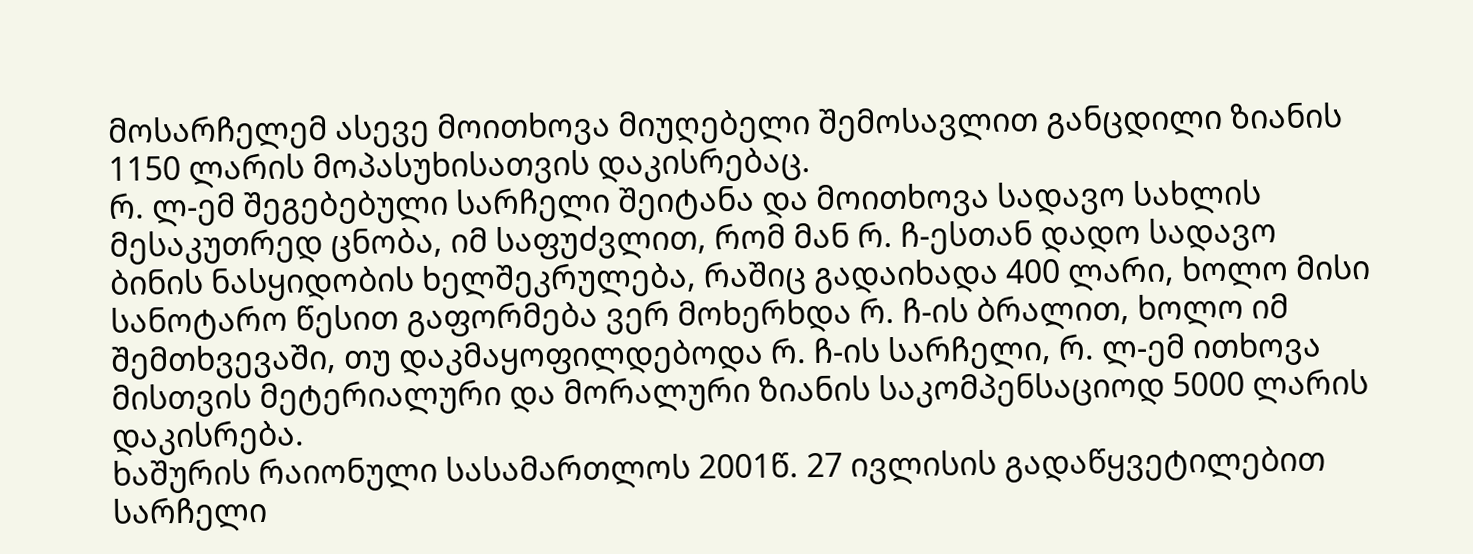მოსარჩელემ ასევე მოითხოვა მიუღებელი შემოსავლით განცდილი ზიანის 1150 ლარის მოპასუხისათვის დაკისრებაც.
რ. ლ-ემ შეგებებული სარჩელი შეიტანა და მოითხოვა სადავო სახლის მესაკუთრედ ცნობა, იმ საფუძვლით, რომ მან რ. ჩ-ესთან დადო სადავო ბინის ნასყიდობის ხელშეკრულება, რაშიც გადაიხადა 400 ლარი, ხოლო მისი სანოტარო წესით გაფორმება ვერ მოხერხდა რ. ჩ-ის ბრალით, ხოლო იმ შემთხვევაში, თუ დაკმაყოფილდებოდა რ. ჩ-ის სარჩელი, რ. ლ-ემ ითხოვა მისთვის მეტერიალური და მორალური ზიანის საკომპენსაციოდ 5000 ლარის დაკისრება.
ხაშურის რაიონული სასამართლოს 2001წ. 27 ივლისის გადაწყვეტილებით სარჩელი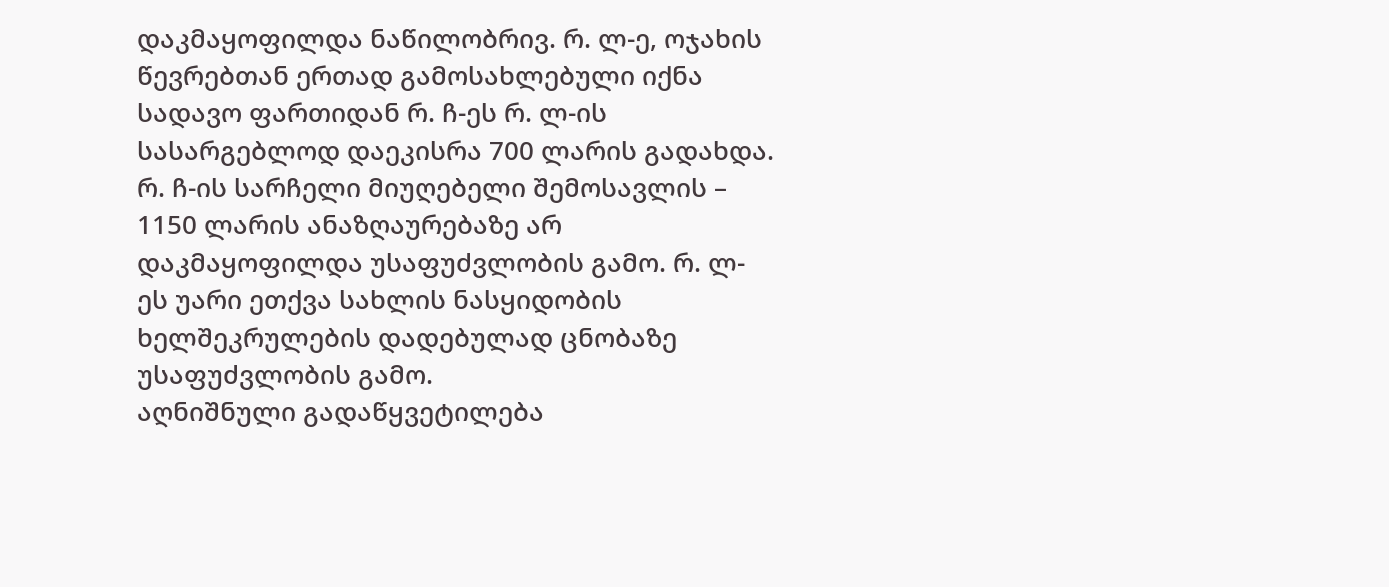დაკმაყოფილდა ნაწილობრივ. რ. ლ-ე, ოჯახის წევრებთან ერთად გამოსახლებული იქნა სადავო ფართიდან რ. ჩ-ეს რ. ლ-ის სასარგებლოდ დაეკისრა 700 ლარის გადახდა.
რ. ჩ-ის სარჩელი მიუღებელი შემოსავლის – 1150 ლარის ანაზღაურებაზე არ დაკმაყოფილდა უსაფუძვლობის გამო. რ. ლ-ეს უარი ეთქვა სახლის ნასყიდობის ხელშეკრულების დადებულად ცნობაზე უსაფუძვლობის გამო.
აღნიშნული გადაწყვეტილება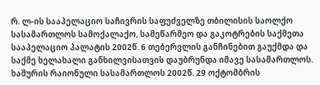რ. ლ-ის სააპელაციო საჩივრის საფუძველზე თბილისის საოლქო სასამართლოს სამოქალაქო, სამეწარმეო და გაკოტრების საქმეთა სააპელაციო პალატის 2002წ. 6 თებერვლის განჩინებით გაუქმდა და საქმე ხელახალი განხილვისათვის დაუბრუნდა იმავე სასამართლოს.
ხაშურის რაიონული სასამართლოს 2002წ. 29 ოქტომბრის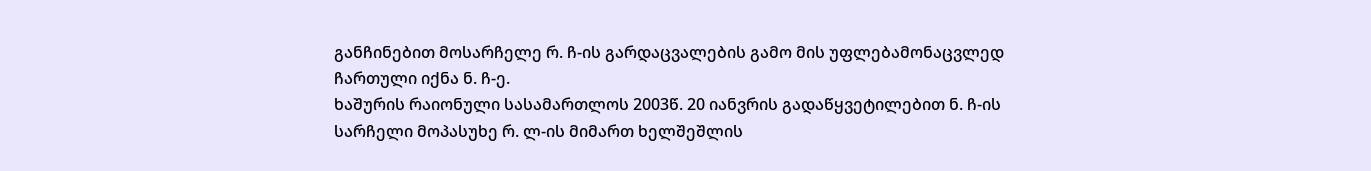განჩინებით მოსარჩელე რ. ჩ-ის გარდაცვალების გამო მის უფლებამონაცვლედ ჩართული იქნა ნ. ჩ-ე.
ხაშურის რაიონული სასამართლოს 2003წ. 20 იანვრის გადაწყვეტილებით ნ. ჩ-ის სარჩელი მოპასუხე რ. ლ-ის მიმართ ხელშეშლის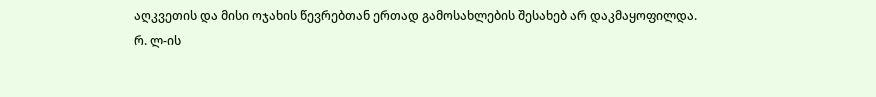აღკვეთის და მისი ოჯახის წევრებთან ერთად გამოსახლების შესახებ არ დაკმაყოფილდა.
რ. ლ-ის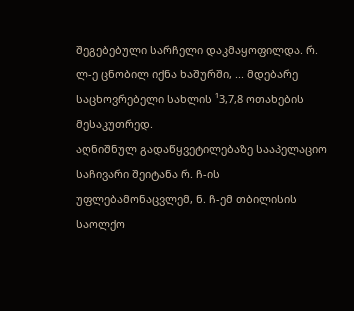შეგებებული სარჩელი დაკმაყოფილდა. რ. ლ-ე ცნობილ იქნა ხაშურში, ... მდებარე საცხოვრებელი სახლის ¹3,7,8 ოთახების მესაკუთრედ.
აღნიშნულ გადაწყვეტილებაზე სააპელაციო საჩივარი შეიტანა რ. ჩ-ის უფლებამონაცვლემ, ნ. ჩ-ემ თბილისის საოლქო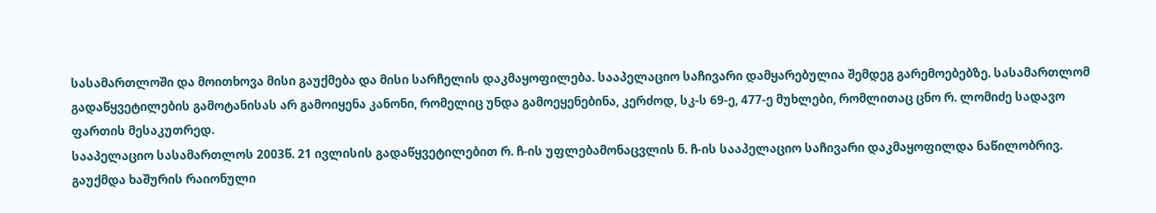სასამართლოში და მოითხოვა მისი გაუქმება და მისი სარჩელის დაკმაყოფილება. სააპელაციო საჩივარი დამყარებულია შემდეგ გარემოებებზე. სასამართლომ გადაწყვეტილების გამოტანისას არ გამოიყენა კანონი, რომელიც უნდა გამოეყენებინა, კერძოდ, სკ-ს 69-ე, 477-ე მუხლები, რომლითაც ცნო რ. ლომიძე სადავო ფართის მესაკუთრედ.
სააპელაციო სასამართლოს 2003წ. 21 ივლისის გადაწყვეტილებით რ. ჩ-ის უფლებამონაცვლის ნ. ჩ-ის სააპელაციო საჩივარი დაკმაყოფილდა ნაწილობრივ. გაუქმდა ხაშურის რაიონული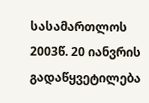სასამართლოს 2003წ. 20 იანვრის გადაწყვეტილება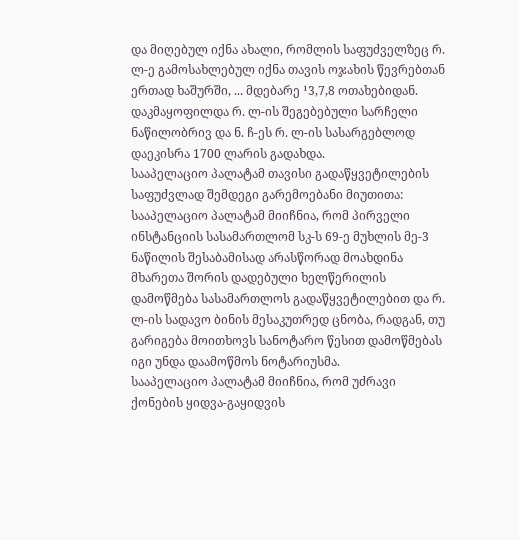და მიღებულ იქნა ახალი, რომლის საფუძველზეც რ. ლ-ე გამოსახლებულ იქნა თავის ოჯახის წევრებთან ერთად ხაშურში, ... მდებარე ¹3,7,8 ოთახებიდან. დაკმაყოფილდა რ. ლ-ის შეგებებული სარჩელი ნაწილობრივ და ნ. ჩ-ეს რ. ლ-ის სასარგებლოდ დაეკისრა 1700 ლარის გადახდა.
სააპელაციო პალატამ თავისი გადაწყვეტილების საფუძვლად შემდეგი გარემოებანი მიუთითა:
სააპელაციო პალატამ მიიჩნია, რომ პირველი ინსტანციის სასამართლომ სკ-ს 69-ე მუხლის მე-3 ნაწილის შესაბამისად არასწორად მოახდინა მხარეთა შორის დადებული ხელწერილის დამოწმება სასამართლოს გადაწყვეტილებით და რ. ლ-ის სადავო ბინის მესაკუთრედ ცნობა, რადგან, თუ გარიგება მოითხოვს სანოტარო წესით დამოწმებას იგი უნდა დაამოწმოს ნოტარიუსმა.
სააპელაციო პალატამ მიიჩნია, რომ უძრავი ქონების ყიდვა-გაყიდვის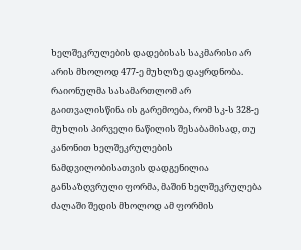ხელშეკრულების დადებისას საკმარისი არ არის მხოლოდ 477-ე მუხლზე დაყრდნობა. რაიონულმა სასამართლომ არ გაითვალისწინა ის გარემოება, რომ სკ-ს 328-ე მუხლის პირველი ნაწილის შესაბამისად, თუ კანონით ხელშეკრულების ნამდვილობისათვის დადგენილია განსაზღვრული ფორმა, მაშინ ხელშეკრულება ძალაში შედის მხოლოდ ამ ფორმის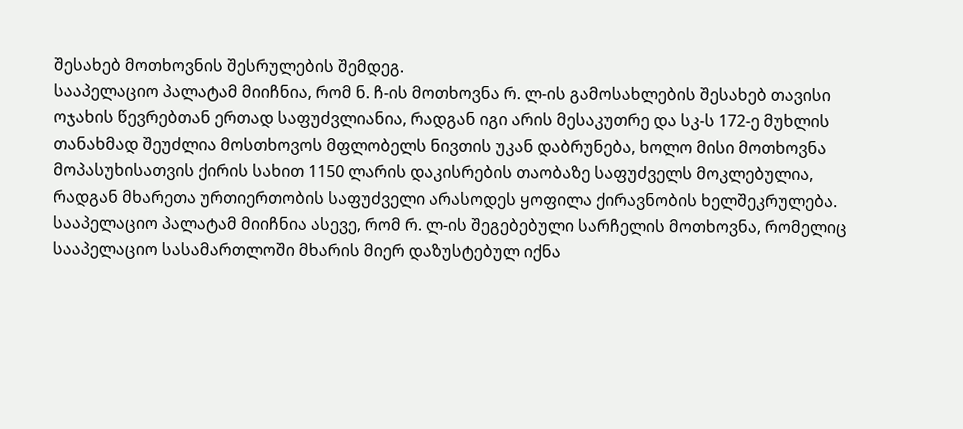შესახებ მოთხოვნის შესრულების შემდეგ.
სააპელაციო პალატამ მიიჩნია, რომ ნ. ჩ-ის მოთხოვნა რ. ლ-ის გამოსახლების შესახებ თავისი ოჯახის წევრებთან ერთად საფუძვლიანია, რადგან იგი არის მესაკუთრე და სკ-ს 172-ე მუხლის თანახმად შეუძლია მოსთხოვოს მფლობელს ნივთის უკან დაბრუნება, ხოლო მისი მოთხოვნა მოპასუხისათვის ქირის სახით 1150 ლარის დაკისრების თაობაზე საფუძველს მოკლებულია, რადგან მხარეთა ურთიერთობის საფუძველი არასოდეს ყოფილა ქირავნობის ხელშეკრულება.
სააპელაციო პალატამ მიიჩნია ასევე, რომ რ. ლ-ის შეგებებული სარჩელის მოთხოვნა, რომელიც სააპელაციო სასამართლოში მხარის მიერ დაზუსტებულ იქნა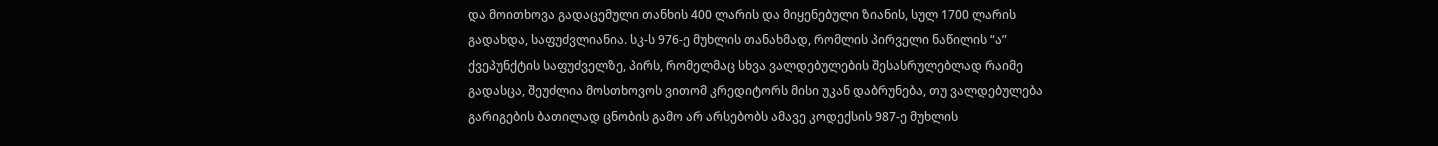და მოითხოვა გადაცემული თანხის 400 ლარის და მიყენებული ზიანის, სულ 1700 ლარის გადახდა, საფუძვლიანია. სკ-ს 976-ე მუხლის თანახმად, რომლის პირველი ნაწილის “ა” ქვეპუნქტის საფუძველზე, პირს, რომელმაც სხვა ვალდებულების შესასრულებლად რაიმე გადასცა, შეუძლია მოსთხოვოს ვითომ კრედიტორს მისი უკან დაბრუნება, თუ ვალდებულება გარიგების ბათილად ცნობის გამო არ არსებობს ამავე კოდექსის 987-ე მუხლის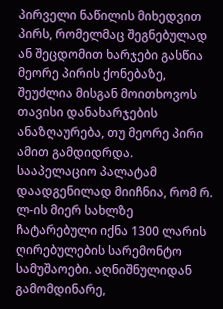პირველი ნაწილის მიხედვით პირს, რომელმაც შეგნებულად ან შეცდომით ხარჯები გასწია მეორე პირის ქონებაზე, შეუძლია მისგან მოითხოვოს თავისი დანახარჯების ანაზღაურება, თუ მეორე პირი ამით გამდიდრდა. სააპელაციო პალატამ დაადგენილად მიიჩნია, რომ რ. ლ-ის მიერ სახლზე ჩატარებული იქნა 1300 ლარის ღირებულების სარემონტო სამუშაოები. აღნიშნულიდან გამომდინარე,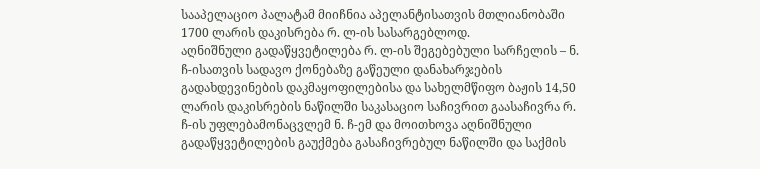სააპელაციო პალატამ მიიჩნია აპელანტისათვის მთლიანობაში 1700 ლარის დაკისრება რ. ლ-ის სასარგებლოდ.
აღნიშნული გადაწყვეტილება რ. ლ-ის შეგებებული სარჩელის – ნ. ჩ-ისათვის სადავო ქონებაზე გაწეული დანახარჯების გადახდევინების დაკმაყოფილებისა და სახელმწიფო ბაჟის 14,50 ლარის დაკისრების ნაწილში საკასაციო საჩივრით გაასაჩივრა რ. ჩ-ის უფლებამონაცვლემ ნ. ჩ-ემ და მოითხოვა აღნიშნული გადაწყვეტილების გაუქმება გასაჩივრებულ ნაწილში და საქმის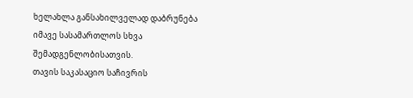ხელახლა განსახილველად დაბრუნება იმავე სასამართლოს სხვა შემადგენლობისათვის.
თავის საკასაციო საჩივრის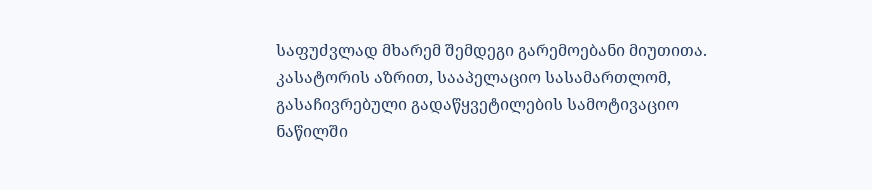საფუძვლად მხარემ შემდეგი გარემოებანი მიუთითა. კასატორის აზრით, სააპელაციო სასამართლომ, გასაჩივრებული გადაწყვეტილების სამოტივაციო ნაწილში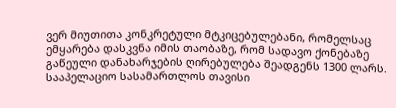ვერ მიუთითა კონკრეტული მტკიცებულებანი, რომელსაც ემყარება დასკვნა იმის თაობაზე, რომ სადავო ქონებაზე გაწეული დანახარჯების ღირებულება შეადგენს 1300 ლარს. სააპელაციო სასამართლოს თავისი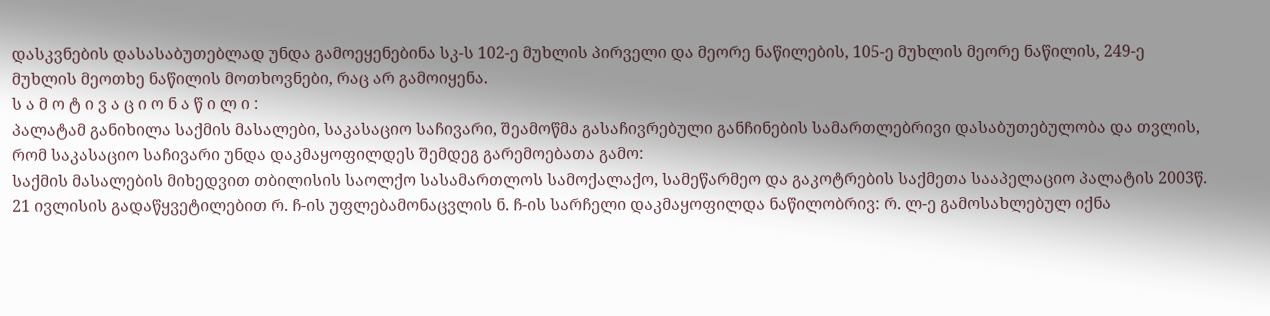დასკვნების დასასაბუთებლად უნდა გამოეყენებინა სკ-ს 102-ე მუხლის პირველი და მეორე ნაწილების, 105-ე მუხლის მეორე ნაწილის, 249-ე მუხლის მეოთხე ნაწილის მოთხოვნები, რაც არ გამოიყენა.
ს ა მ ო ტ ი ვ ა ც ი ო ნ ა წ ი ლ ი :
პალატამ განიხილა საქმის მასალები, საკასაციო საჩივარი, შეამოწმა გასაჩივრებული განჩინების სამართლებრივი დასაბუთებულობა და თვლის, რომ საკასაციო საჩივარი უნდა დაკმაყოფილდეს შემდეგ გარემოებათა გამო:
საქმის მასალების მიხედვით თბილისის საოლქო სასამართლოს სამოქალაქო, სამეწარმეო და გაკოტრების საქმეთა სააპელაციო პალატის 2003წ. 21 ივლისის გადაწყვეტილებით რ. ჩ-ის უფლებამონაცვლის ნ. ჩ-ის სარჩელი დაკმაყოფილდა ნაწილობრივ: რ. ლ-ე გამოსახლებულ იქნა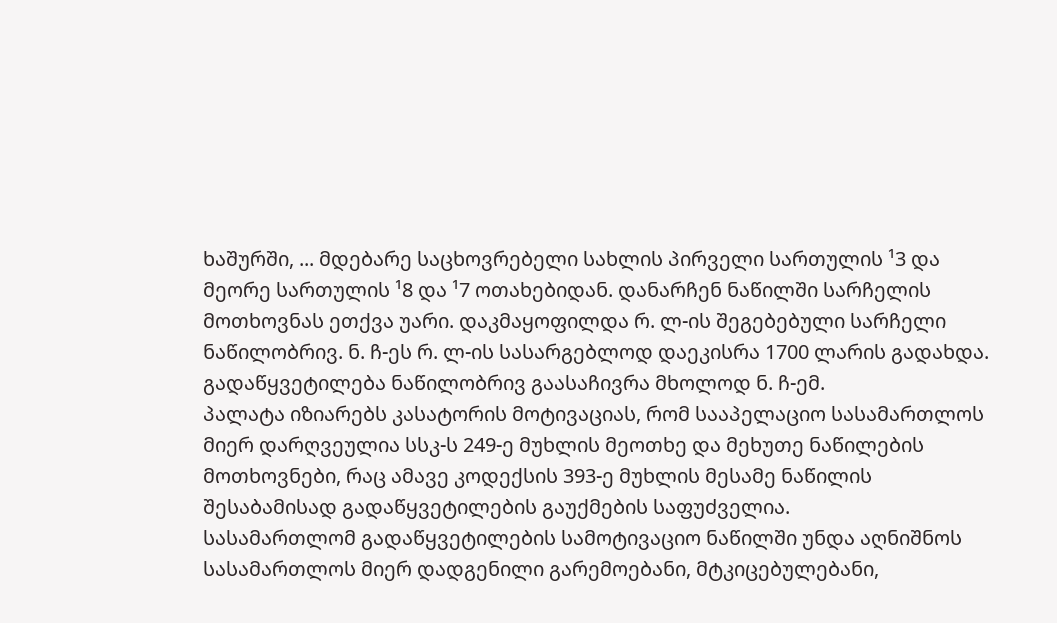ხაშურში, ... მდებარე საცხოვრებელი სახლის პირველი სართულის ¹3 და მეორე სართულის ¹8 და ¹7 ოთახებიდან. დანარჩენ ნაწილში სარჩელის მოთხოვნას ეთქვა უარი. დაკმაყოფილდა რ. ლ-ის შეგებებული სარჩელი ნაწილობრივ. ნ. ჩ-ეს რ. ლ-ის სასარგებლოდ დაეკისრა 1700 ლარის გადახდა.
გადაწყვეტილება ნაწილობრივ გაასაჩივრა მხოლოდ ნ. ჩ-ემ.
პალატა იზიარებს კასატორის მოტივაციას, რომ სააპელაციო სასამართლოს მიერ დარღვეულია სსკ-ს 249-ე მუხლის მეოთხე და მეხუთე ნაწილების მოთხოვნები, რაც ამავე კოდექსის 393-ე მუხლის მესამე ნაწილის შესაბამისად გადაწყვეტილების გაუქმების საფუძველია.
სასამართლომ გადაწყვეტილების სამოტივაციო ნაწილში უნდა აღნიშნოს სასამართლოს მიერ დადგენილი გარემოებანი, მტკიცებულებანი,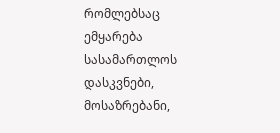რომლებსაც ემყარება სასამართლოს დასკვნები, მოსაზრებანი,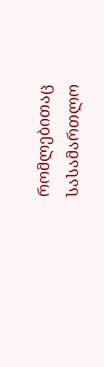რომლებითაც სასამართლო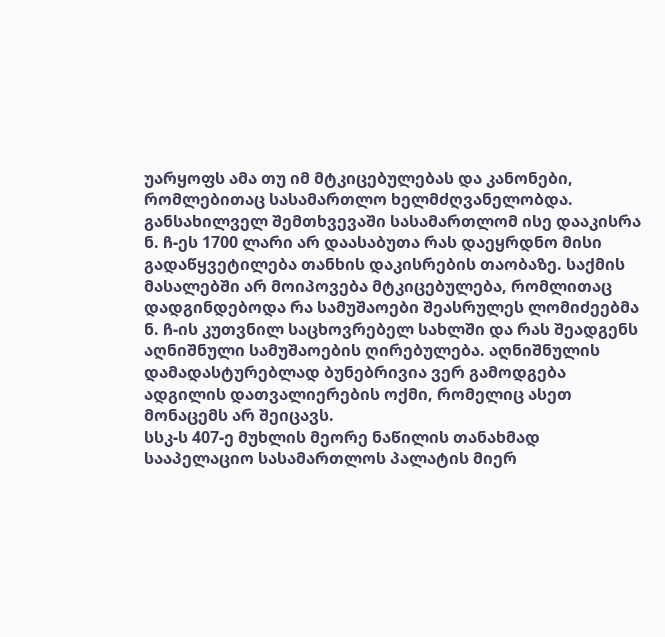უარყოფს ამა თუ იმ მტკიცებულებას და კანონები, რომლებითაც სასამართლო ხელმძღვანელობდა. განსახილველ შემთხვევაში სასამართლომ ისე დააკისრა ნ. ჩ-ეს 1700 ლარი არ დაასაბუთა რას დაეყრდნო მისი გადაწყვეტილება თანხის დაკისრების თაობაზე. საქმის მასალებში არ მოიპოვება მტკიცებულება, რომლითაც დადგინდებოდა რა სამუშაოები შეასრულეს ლომიძეებმა ნ. ჩ-ის კუთვნილ საცხოვრებელ სახლში და რას შეადგენს აღნიშნული სამუშაოების ღირებულება. აღნიშნულის დამადასტურებლად ბუნებრივია ვერ გამოდგება ადგილის დათვალიერების ოქმი, რომელიც ასეთ მონაცემს არ შეიცავს.
სსკ-ს 407-ე მუხლის მეორე ნაწილის თანახმად სააპელაციო სასამართლოს პალატის მიერ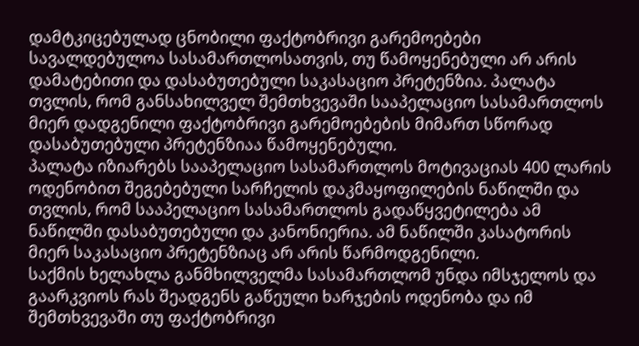დამტკიცებულად ცნობილი ფაქტობრივი გარემოებები სავალდებულოა სასამართლოსათვის, თუ წამოყენებული არ არის დამატებითი და დასაბუთებული საკასაციო პრეტენზია. პალატა თვლის, რომ განსახილველ შემთხვევაში სააპელაციო სასამართლოს მიერ დადგენილი ფაქტობრივი გარემოებების მიმართ სწორად დასაბუთებული პრეტენზიაა წამოყენებული.
პალატა იზიარებს სააპელაციო სასამართლოს მოტივაციას 400 ლარის ოდენობით შეგებებული სარჩელის დაკმაყოფილების ნაწილში და თვლის, რომ სააპელაციო სასამართლოს გადაწყვეტილება ამ ნაწილში დასაბუთებული და კანონიერია. ამ ნაწილში კასატორის მიერ საკასაციო პრეტენზიაც არ არის წარმოდგენილი.
საქმის ხელახლა განმხილველმა სასამართლომ უნდა იმსჯელოს და გაარკვიოს რას შეადგენს გაწეული ხარჯების ოდენობა და იმ შემთხვევაში თუ ფაქტობრივი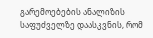გარემოებების ანალიზის საფუძველზე დაასკვნის, რომ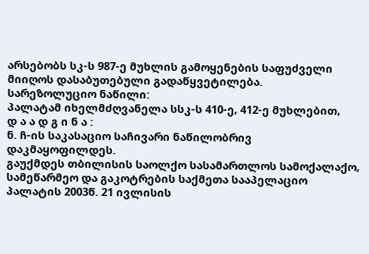არსებობს სკ-ს 987-ე მუხლის გამოყენების საფუძველი მიიღოს დასაბუთებული გადაწყვეტილება.
სარეზოლუციო ნაწილი:
პალატამ იხელმძღვანელა სსკ-ს 410-ე, 412-ე მუხლებით,
დ ა ა დ გ ი ნ ა :
ნ. ჩ-ის საკასაციო საჩივარი ნაწილობრივ დაკმაყოფილდეს.
გაუქმდეს თბილისის საოლქო სასამართლოს სამოქალაქო, სამეწარმეო და გაკოტრების საქმეთა სააპელაციო პალატის 2003წ. 21 ივლისის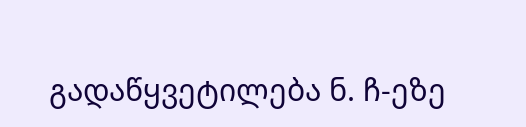გადაწყვეტილება ნ. ჩ-ეზე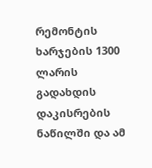რემონტის ხარჯების 1300 ლარის გადახდის დაკისრების ნაწილში და ამ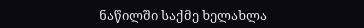ნაწილში საქმე ხელახლა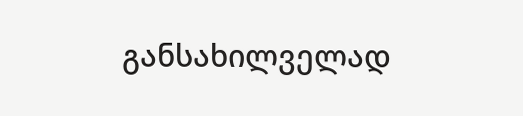განსახილველად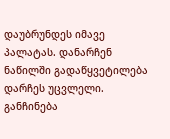დაუბრუნდეს იმავე პალატას. დანარჩენ ნაწილში გადაწყვეტილება დარჩეს უცვლელი.
განჩინება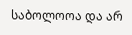საბოლოოა და არ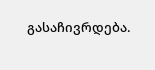გასაჩივრდება.